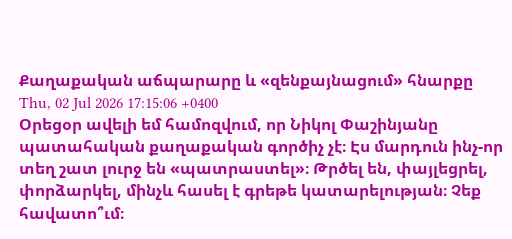Քաղաքական աճպարարը և «զենքայնացում» հնարքը
Thu, 02 Jul 2026 17:15:06 +0400
Օրեցօր ավելի եմ համոզվում, որ Նիկոլ Փաշինյանը պատահական քաղաքական գործիչ չէ։ Էս մարդուն ինչ-որ տեղ շատ լուրջ են «պատրաստել»։ Թրծել են, փայլեցրել, փորձարկել, մինչև հասել է գրեթե կատարելության։ Չեք հավատո՞ւմ։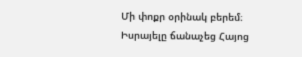Մի փոքր օրինակ բերեմ։
Իսրայելը ճանաչեց Հայոց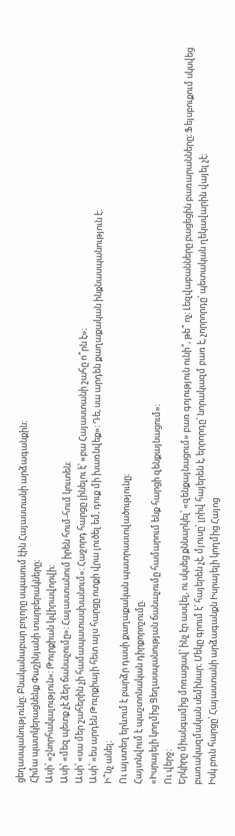ցեղասպանությունը։ Բնականաբար բոլորը սպասում էին Հայաստանի արձագանքին։
Հիմա պատկերացնենք Փաշինյանի տարբերակները։
Ասի՝ «շնորհակալություն»։ Թուրքիան կվիրավորվի։
Ասի՝ «մեզ պետք չէ ձեր ճանաչումը»։ Հայաստանում իրեն հում-հում կուտեն։
Ասի՝ «սա մեր շահերին չի համապատասխանում»։ Հաջորդ հարցը լինելու է՝ «բա Հայաստանի շահը ո՞րն է»։
Ասի՝ «ես արդեն Թուրքիայի հետ այս հարցը ոտքի վրա լուծել եմ, դուք մի խառնվեք»։ Դե, սա արդեն քաղաքական ինքնասպանություն է։
Ի՞նչ անել։
Ու այստեղ երևում է բարձր դասի քաղաքական պատրաստվածությունը։
Հայտնվում է պաշտոնական դիրքորոշումը.
«Իսրայելի կողմից Ցեղասպանության ճանաչումը համարում ենք հարցի զենքայնացում»։
Ու վերջ։
Երկիրը միանգամից մոռացավ՝ ինչ էր ասվել, ու սկսեց քննարկել՝ «զենքայնացում» բառ գոյություն ունի՞, թե՞ ոչ։ Լեզվաբանները բացեցին բառարանները։ Ֆեյսբուքում սկսվեց բառակազմական սեմինար։ Մեկը գրում է՝ հայերեն չէ, մյուսը՝ լրիվ հայերեն է, երրորդը՝ նորակազմ բառ է, չորրորդը՝ պետական ղեկավարին վայել չէ։
Իսկ բուն հարցը՝ Հայաստանի արձագանքն Իսրայելի կողմից Հայոց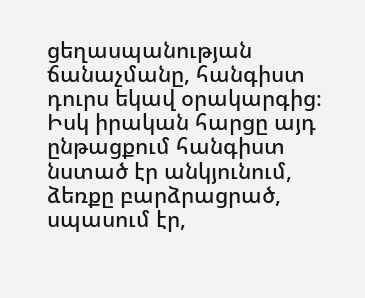ցեղասպանության ճանաչմանը, հանգիստ դուրս եկավ օրակարգից։ Իսկ իրական հարցը այդ ընթացքում հանգիստ նստած էր անկյունում, ձեռքը բարձրացրած, սպասում էր,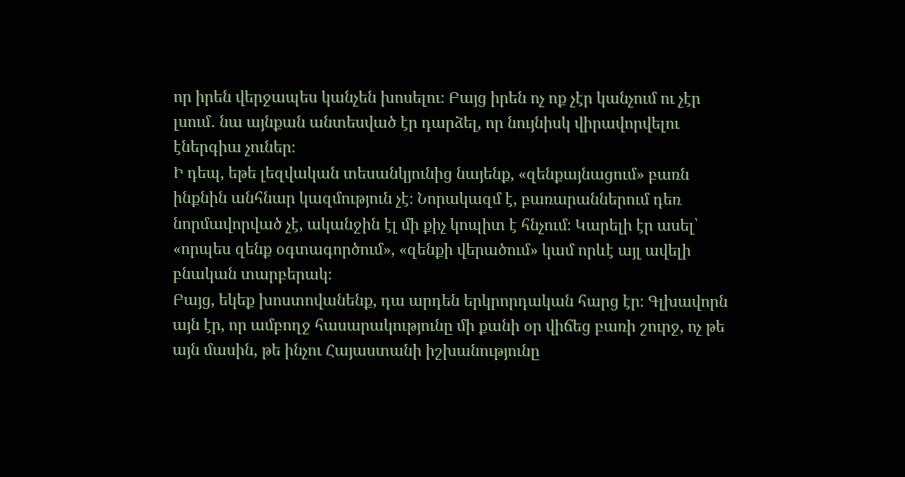որ իրեն վերջապես կանչեն խոսելու։ Բայց իրեն ոչ ոք չէր կանչում ու չէր լսում․ նա այնքան անտեսված էր դարձել, որ նույնիսկ վիրավորվելու էներգիա չուներ։
Ի դեպ, եթե լեզվական տեսանկյունից նայենք, «զենքայնացում» բառն ինքնին անհնար կազմություն չէ։ Նորակազմ է, բառարաններում դեռ նորմավորված չէ, ականջին էլ մի քիչ կոպիտ է հնչում։ Կարելի էր ասել՝ «որպես զենք օգտագործում», «զենքի վերածում» կամ որևէ այլ ավելի բնական տարբերակ։
Բայց, եկեք խոստովանենք, դա արդեն երկրորդական հարց էր։ Գլխավորն այն էր, որ ամբողջ հասարակությունը մի քանի օր վիճեց բառի շուրջ, ոչ թե այն մասին, թե ինչու Հայաստանի իշխանությունը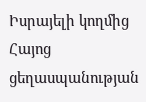Իսրայելի կողմից Հայոց ցեղասպանության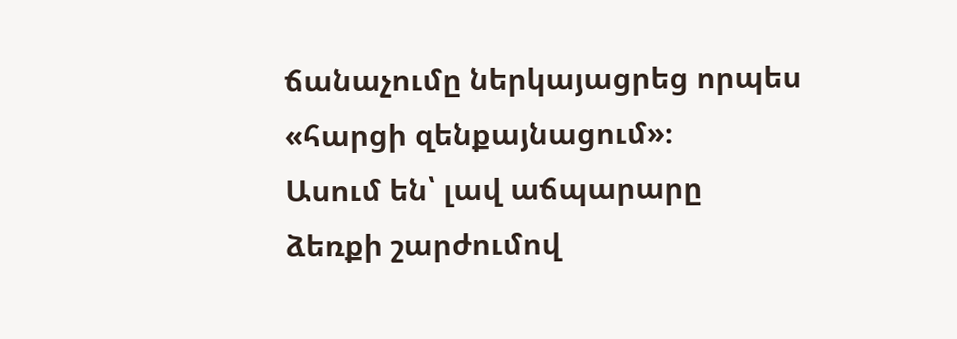ճանաչումը ներկայացրեց որպես «հարցի զենքայնացում»։
Ասում են՝ լավ աճպարարը ձեռքի շարժումով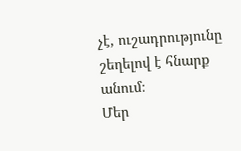չէ, ուշադրությունը շեղելով է հնարք անում։
Մեր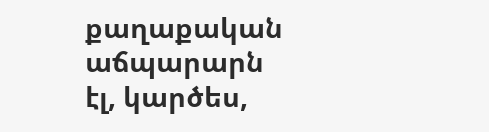քաղաքական աճպարարն էլ, կարծես,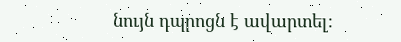նույն դպրոցն է ավարտել։